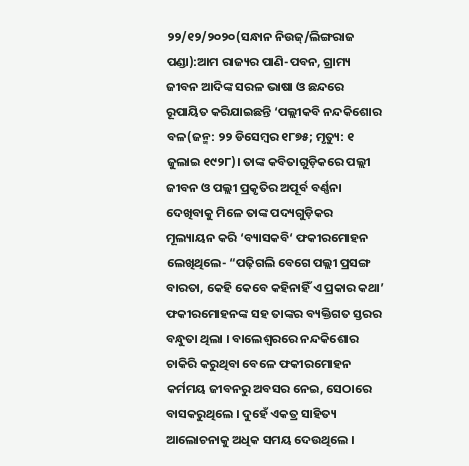୨୨/୧୨/୨୦୨୦(ସନ୍ଧାନ ନିଉଜ୍/ଲିଙ୍ଗରାଜ ପଣ୍ଡା):ଆମ ରାଜ୍ୟର ପାଣି-ପବନ, ଗ୍ରାମ୍ୟ ଜୀବନ ଆଦିଙ୍କ ସରଳ ଭାଷା ଓ ଛନ୍ଦରେ ରୂପାୟିତ କରିଯାଇଛନ୍ତି ‘ପଲ୍ଲୀକବି ନନ୍ଦକିଶୋର ବଳ(ଜନ୍ମ: ୨୨ ଡିସେମ୍ବର ୧୮୭୫; ମୃତ୍ୟୁ: ୧ ଜୁଲାଇ ୧୯୨୮)। ତାଙ୍କ କବିତାଗୁଡ଼ିକରେ ପଲ୍ଲୀ ଜୀବନ ଓ ପଲ୍ଲୀ ପ୍ରକୃତିର ଅପୂର୍ବ ବର୍ଣ୍ଣନା ଦେଖିବାକୁ ମିଳେ ତାଙ୍କ ପଦ୍ୟଗୁଡ଼ିକର ମୂଲ୍ୟାୟନ କରି ‘ବ୍ୟାସକବି‘ ଫକୀରମୋହନ ଲେଖିଥିଲେ- “ପଢ଼ିଗଲି ବେଗେ ପଲ୍ଲୀ ପ୍ରସଙ୍ଗ ବାରତା, କେହି କେବେ କହିନାହିଁ ଏ ପ୍ରକାର କଥା’ ଫକୀରମୋହନଙ୍କ ସହ ତାଙ୍କର ବ୍ୟକ୍ତିଗତ ସ୍ତରର ବନ୍ଧୁତା ଥିଲା । ବାଲେଶ୍ବରରେ ନନ୍ଦକିଶୋର ଚାକିରି କରୁଥିବା ବେଳେ ଫକୀରମୋହନ କର୍ମମୟ ଜୀବନରୁ ଅବସର ନେଇ, ସେଠାରେ ବାସକରୁଥିଲେ । ଦୁହେଁ ଏକତ୍ର ସାହିତ୍ୟ ଆଲୋଚନାକୁ ଅଧିକ ସମୟ ଦେଉଥିଲେ ।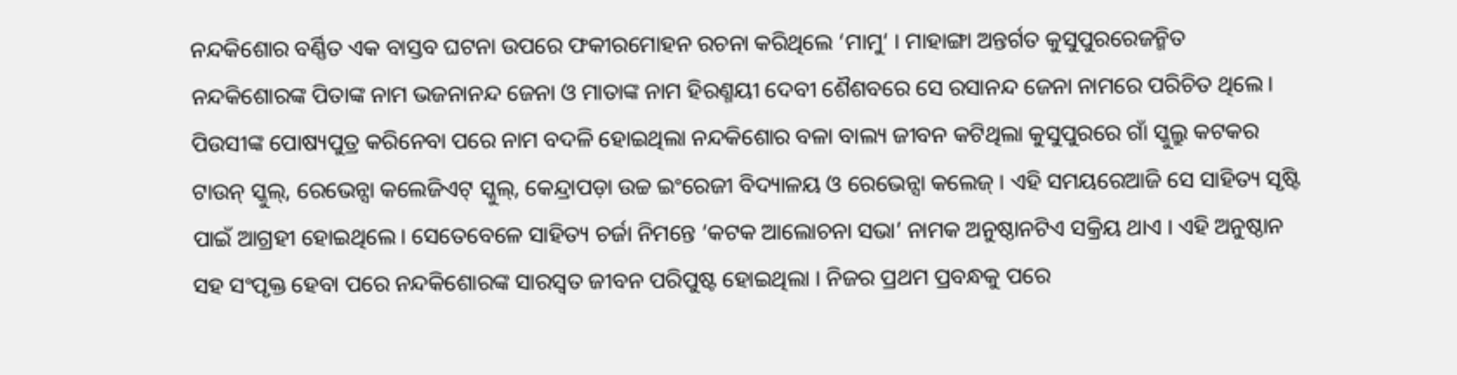ନନ୍ଦକିଶୋର ବର୍ଣ୍ଣିତ ଏକ ବାସ୍ତବ ଘଟନା ଉପରେ ଫକୀରମୋହନ ରଚନା କରିଥିଲେ ‘ମାମୁ‘ । ମାହାଙ୍ଗା ଅନ୍ତର୍ଗତ କୁସୁପୁରରେଜନ୍ମିତ ନନ୍ଦକିଶୋରଙ୍କ ପିତାଙ୍କ ନାମ ଭଜନାନନ୍ଦ ଜେନା ଓ ମାତାଙ୍କ ନାମ ହିରଣ୍ମୟୀ ଦେବୀ ଶୈଶବରେ ସେ ରସାନନ୍ଦ ଜେନା ନାମରେ ପରିଚିତ ଥିଲେ। ପିଉସୀଙ୍କ ପୋଷ୍ୟପୁତ୍ର କରିନେବା ପରେ ନାମ ବଦଳି ହୋଇଥିଲା ନନ୍ଦକିଶୋର ବଳା ବାଲ୍ୟ ଜୀବନ କଟିଥିଲା କୁସୁପୁରରେ ଗାଁ ସ୍କୁଲ୍ରୁ କଟକର ଟାଉନ୍ ସ୍କୁଲ୍, ରେଭେନ୍ସା କଲେଜିଏଟ୍ ସ୍କୁଲ୍, କେନ୍ଦ୍ରାପଡ଼ା ଉଚ୍ଚ ଇଂରେଜୀ ବିଦ୍ୟାଳୟ ଓ ରେଭେନ୍ସା କଲେଜ୍ । ଏହି ସମୟରେଆଜି ସେ ସାହିତ୍ୟ ସୃଷ୍ଟି ପାଇଁ ଆଗ୍ରହୀ ହୋଇଥିଲେ। ସେତେବେଳେ ସାହିତ୍ୟ ଚର୍ଜା ନିମନ୍ତେ ‘କଟକ ଆଲୋଚନା ସଭା’ ନାମକ ଅନୁଷ୍ଠାନଟିଏ ସକ୍ରିୟ ଥାଏ । ଏହି ଅନୁଷ୍ଠାନ ସହ ସଂପୃକ୍ତ ହେବା ପରେ ନନ୍ଦକିଶୋରଙ୍କ ସାରସ୍ଵତ ଜୀବନ ପରିପୁଷ୍ଟ ହୋଇଥିଲା । ନିଜର ପ୍ରଥମ ପ୍ରବନ୍ଧକୁ ପରେ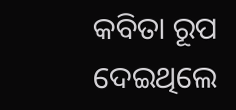କବିତା ରୂପ ଦେଇଥିଲେ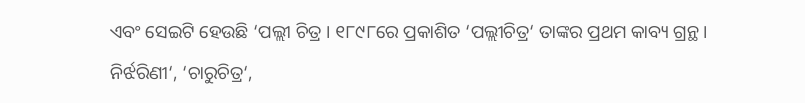ଏବଂ ସେଇଟି ହେଉଛି ‘ପଲ୍ଲୀ ଚିତ୍ର । ୧୮୯୮ରେ ପ୍ରକାଶିତ ‘ପଲ୍ଲୀଚିତ୍ର‘ ତାଙ୍କର ପ୍ରଥମ କାବ୍ୟ ଗ୍ରନ୍ଥ । ନିର୍ଝରିଣୀ‘, ‘ଚାରୁଚିତ୍ର‘,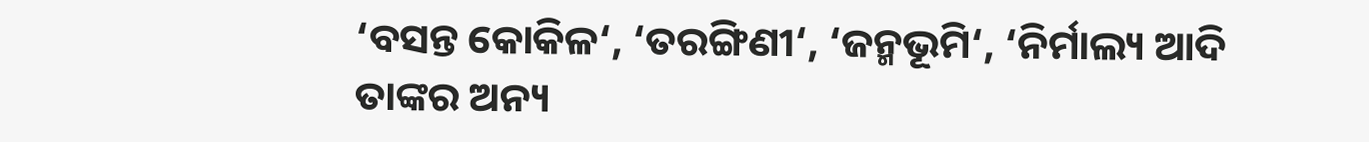‘ବସନ୍ତ କୋକିଳ‘, ‘ତରଙ୍ଗିଣୀ‘, ‘ଜନ୍ମଭୂମି‘, ‘ନିର୍ମାଲ୍ୟ ଆଦି ତାଙ୍କର ଅନ୍ୟ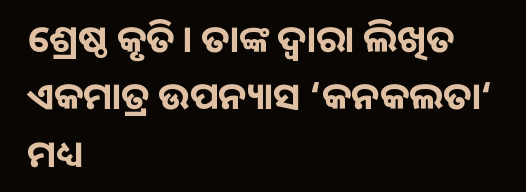ଶ୍ରେଷ୍ଠ କୃତି। ତାଙ୍କ ଦ୍ବାରା ଲିଖିତ ଏକମାତ୍ର ଉପନ୍ୟାସ ‘କନକଲତା‘ ମଧ୍ୟ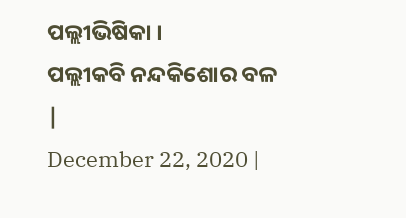ପଲ୍ଲୀଭିଷିକା ।
ପଲ୍ଲୀକବି ନନ୍ଦକିଶୋର ବଳ
|
December 22, 2020 |